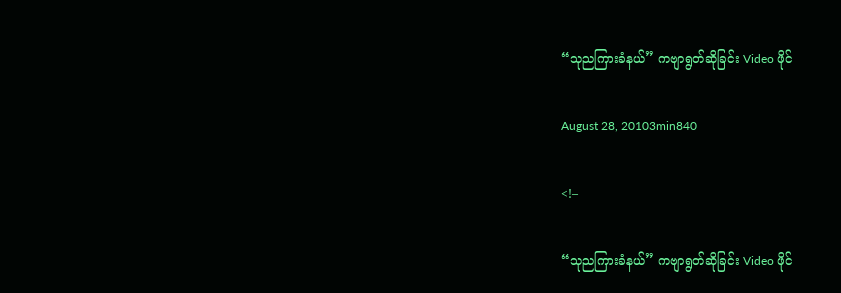“သုညကြားခံနယ်” ကဗျာရွတ်ဆိုခြင်း Video ဖိုင်

August 28, 20103min840

<!–

“သုညကြားခံနယ်” ကဗျာရွတ်ဆိုခြင်း Video ဖိုင်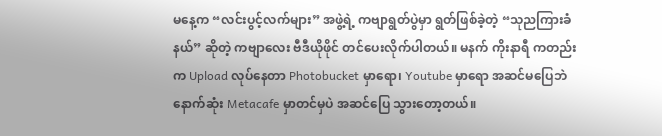မနေ့က “လင်းပွင့်လက်များ” အဖွဲ့ရဲ့ ကဗျာရွတ်ပွဲမှာ ရွတ်ဖြစ်ခဲ့တဲ့ “သုညကြားခံနယ်” ဆိုတဲ့ ကဗျာလေး ဗီဒီယိုဖိုင် တင်ပေးလိုက်ပါတယ်။ မနက် ကိုးနာရီ ကတည်းက Upload လုပ်နေတာ Photobucket မှာရော၊ Youtube မှာရော အဆင်မပြေဘဲ နောက်ဆုံး Metacafe မှာတင်မှပဲ အဆင်ပြေ သွားတော့တယ်။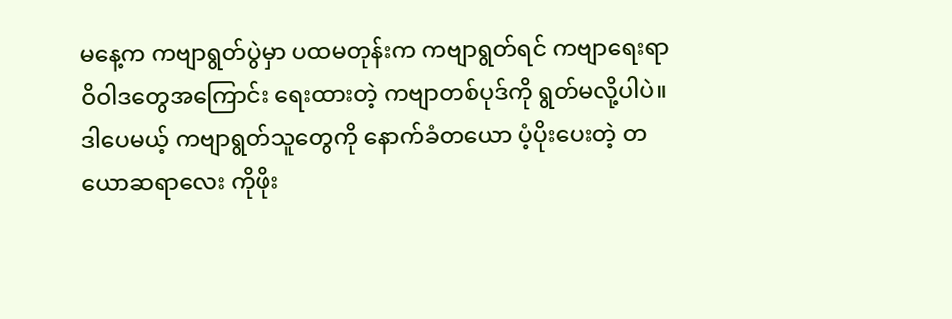မနေ့က ကဗျာရွတ်ပွဲမှာ ပထမတုန်းက ကဗျာရွတ်ရင် ကဗျာရေးရာဝိဝါဒတွေအကြောင်း ရေးထားတဲ့ ကဗျာတစ်ပုဒ်ကို ရွတ်မလို့ပါပဲ။ ဒါပေမယ့် ကဗျာရွတ်သူတွေကို နောက်ခံတယော ပံ့ပိုးပေးတဲ့ တယောဆရာလေး ကိုဖိုး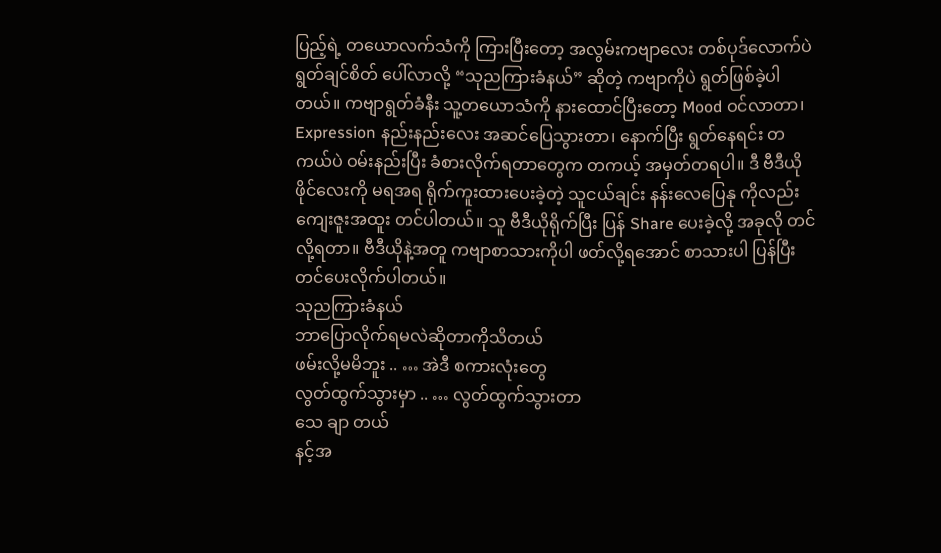ပြည့်ရဲ့ တယောလက်သံကို ကြားပြီးတော့ အလွမ်းကဗျာလေး တစ်ပုဒ်လောက်ပဲ ရွတ်ချင်စိတ် ပေါ်လာလို့ “သုညကြားခံနယ်” ဆိုတဲ့ ကဗျာကိုပဲ ရွတ်ဖြစ်ခဲ့ပါတယ်။ ကဗျာရွတ်ခံနီး သူ့တယောသံကို နားထောင်ပြီးတော့ Mood ဝင်လာတာ၊ Expression နည်းနည်းလေး အဆင်ပြေသွားတာ၊ နောက်ပြီး ရွတ်နေရင်း တကယ်ပဲ ဝမ်းနည်းပြီး ခံစားလိုက်ရတာတွေက တကယ့် အမှတ်တရပါ။ ဒီ ဗီဒီယိုဖိုင်လေးကို မရအရ ရိုက်ကူးထားပေးခဲ့တဲ့ သူငယ်ချင်း နန်းလေပြေနု ကိုလည်း ကျေးဇူးအထူး တင်ပါတယ်။ သူ ဗီဒီယိုရိုက်ပြီး ပြန် Share ပေးခဲ့လို့ အခုလို တင်လို့ရတာ။ ဗီဒီယိုနဲ့အတူ ကဗျာစာသားကိုပါ ဖတ်လို့ရအောင် စာသားပါ ပြန်ပြီး တင်ပေးလိုက်ပါတယ်။
သုညကြားခံနယ်
ဘာပြောလိုက်ရမလဲဆိုတာကိုသိတယ်
ဖမ်းလို့မမိဘူး .. … အဲဒီ စကားလုံးတွေ
လွတ်ထွက်သွားမှာ .. … လွတ်ထွက်သွားတာ
သေ ချာ တယ်
နင့်အ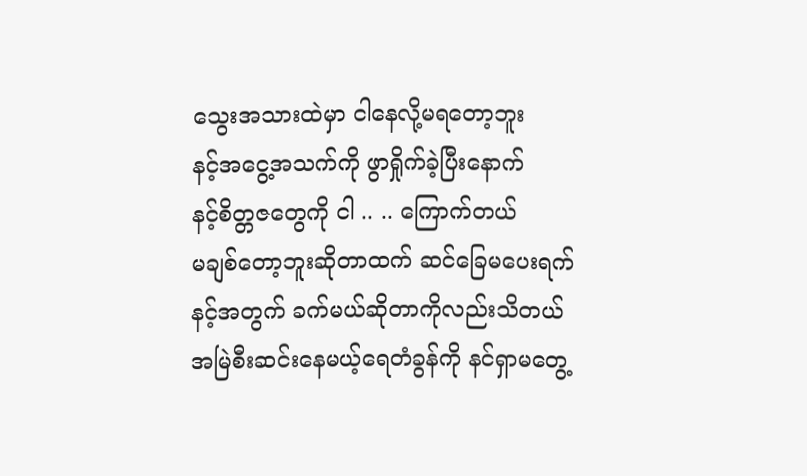သွေးအသားထဲမှာ ငါနေလို့မရတော့ဘူး
နင့်အငွေ့အသက်ကို ဖွာရှိုက်ခဲ့ပြီးနောက်
နင့်စိတ္တဇတွေကို ငါ .. .. ကြောက်တယ်
မချစ်တော့ဘူးဆိုတာထက် ဆင်ခြေမပေးရက်
နင့်အတွက် ခက်မယ်ဆိုတာကိုလည်းသိတယ်
အမြဲစီးဆင်းနေမယ့်ရေတံခွန်ကို နင်ရှာမတွေ့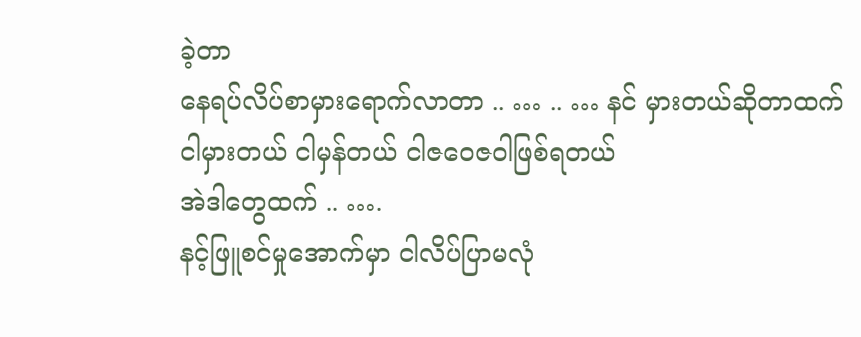ခဲ့တာ
နေရပ်လိပ်စာမှားရောက်လာတာ .. … .. … နင် မှားတယ်ဆိုတာထက်
ငါမှားတယ် ငါမှန်တယ် ငါဇဝေဇဝါဖြစ်ရတယ်
အဲဒါတွေထက် .. ….
နင့်ဖြူစင်မှုအောက်မှာ ငါလိပ်ပြာမလုံ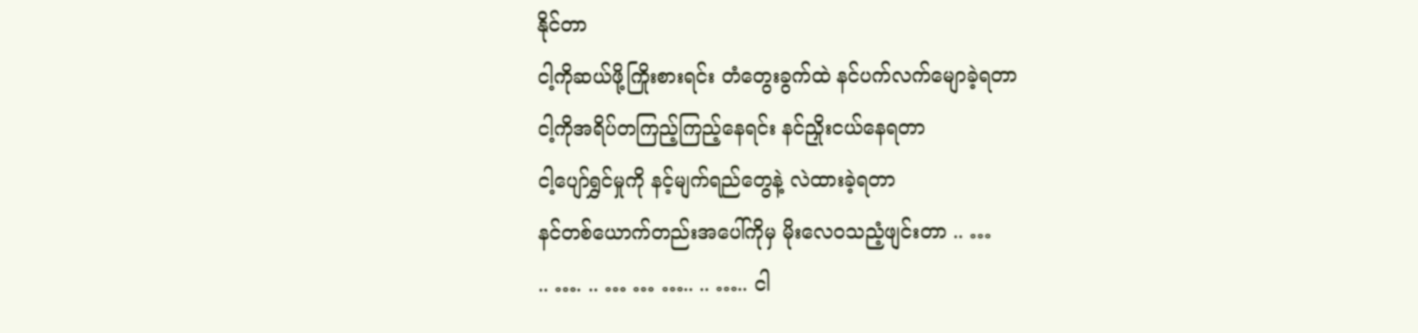နိုင်တာ
ငါ့ကိုဆယ်ဖို့ကြိုးစားရင်း တံတွေးခွက်ထဲ နင်ပက်လက်မျောခဲ့ရတာ
ငါ့ကိုအရိပ်တကြည့်ကြည့်နေရင်း နင်ညှိုးငယ်နေရတာ
ငါ့ပျော်ရွှင်မှုကို နင့်မျက်ရည်တွေနဲ့ လဲထားခဲ့ရတာ
နင်တစ်ယောက်တည်းအပေါ်ကိုမှ မိုးလေဝသညံ့ဖျင်းတာ .. …
.. …. .. … … ….. .. ….. ငါ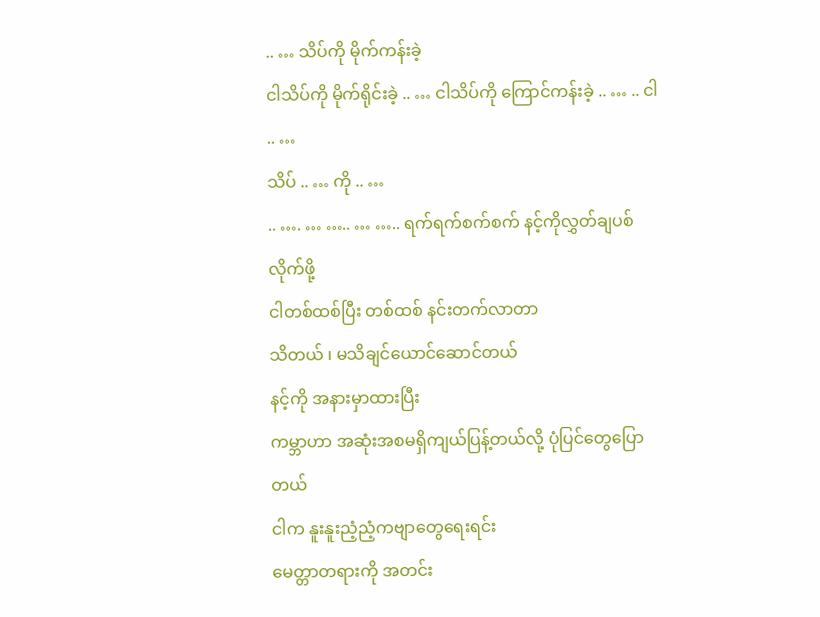.. … သိပ်ကို မိုက်ကန်းခဲ့
ငါသိပ်ကို မိုက်ရိုင်းခဲ့ .. … ငါသိပ်ကို ကြောင်ကန်းခဲ့ .. … .. ငါ .. …
သိပ် .. … ကို .. …
.. …. … ….. … ….. ရက်ရက်စက်စက် နင့်ကိုလွှတ်ချပစ်လိုက်ဖို့
ငါတစ်ထစ်ပြီး တစ်ထစ် နင်းတက်လာတာ
သိတယ် ၊ မသိချင်ယောင်ဆောင်တယ်
နင့်ကို အနားမှာထားပြီး
ကမ္ဘာဟာ အဆုံးအစမရှိကျယ်ပြန့်တယ်လို့ ပုံပြင်တွေပြောတယ်
ငါက နူးနူးညံ့ညံ့ကဗျာတွေရေးရင်း
မေတ္တာတရားကို အတင်း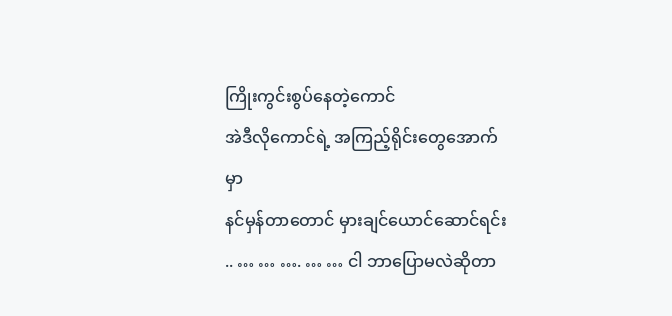ကြိုးကွင်းစွပ်နေတဲ့ကောင်
အဲဒီလိုကောင်ရဲ့ အကြည့်ရိုင်းတွေအောက်မှာ
နင်မှန်တာတောင် မှားချင်ယောင်ဆောင်ရင်း
.. … … …. … … ငါ ဘာပြောမလဲဆိုတာ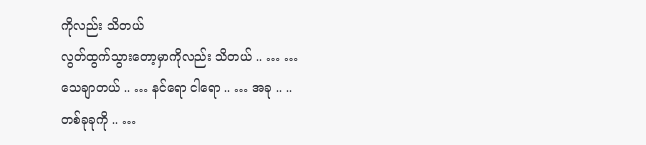ကိုလည်း သိတယ်
လွတ်ထွက်သွားတော့မှာကိုလည်း သိတယ် .. … …
သေချာတယ် .. … နင်ရော ငါရော .. … အခု .. ..
တစ်ခုခုကို .. …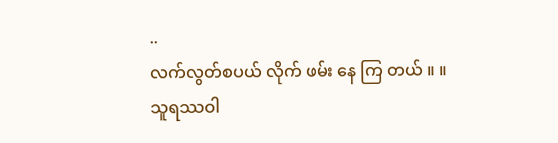..
လက်လွတ်စပယ် လိုက် ဖမ်း နေ ကြ တယ် ။ ။
သူရဿဝါ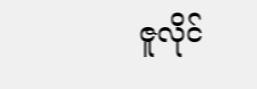ဇူလိုင်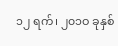၁၂ ရက်၊ ၂၀၁ဝ ခုနှစ်